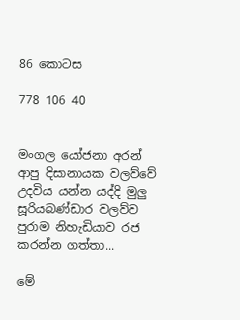86 කොටස

778 106 40


මංගල යෝජනා අරන් ආපු දිසානායක වලව්වේ උදවිය යන්න යද්දි මුලු සූරියබණ්ඩාර වලව්ව පුරාම නිහැඩියාව රජ කරන්න ගත්තා...

මේ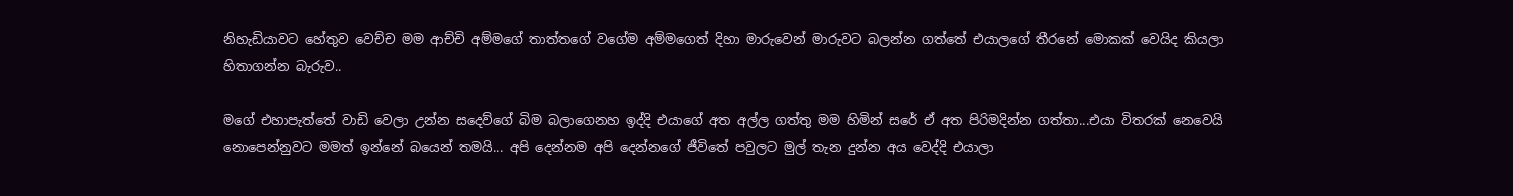නිහැඩියාවට හේතුව වෙච්ච මම ආච්චි අම්මගේ තාත්තගේ වගේම අම්මගෙත් දිහා මාරුවෙන් මාරුවට බලන්න ගත්තේ එයාලගේ තීරනේ මොකක් වෙයිද කියලා හිතාගන්න බැරුව..

මගේ එහාපැත්තේ වාඩි වෙලා උන්න සදෙව්ගේ බිම බලාගෙනහ ඉද්දි එයාගේ අත අල්ල ගත්තු මම හිමින් සරේ ඒ අත පිරිමදින්න ගත්තා...එයා විතරක් නෙවෙයි නොපෙන්නුවට මමත් ඉන්නේ බයෙන් තමයි... අපි දෙන්නම අපි දෙන්නගේ ජීවිතේ පවුලට මුල් තැන දුන්න අය වෙද්දි එයාලා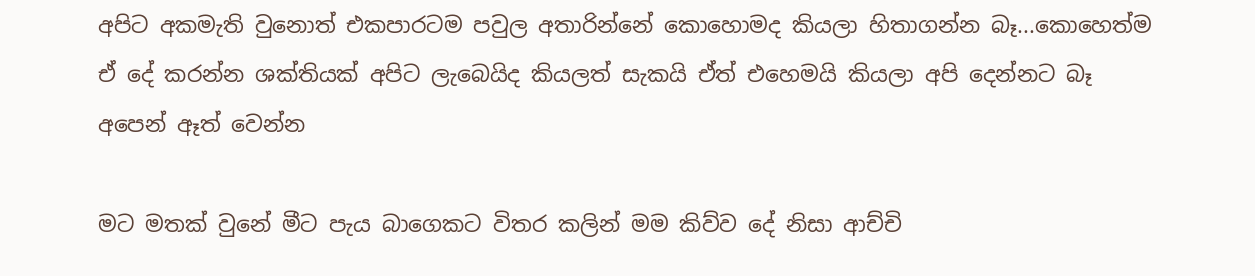අපිට අකමැති වුනොත් එකපාරටම පවුල අතාරින්නේ කොහොමද කියලා හිතාගන්න බෑ...කොහෙත්ම ඒ දේ කරන්න ශක්තියක් අපිට ලැබෙයිද කියලත් සැකයි ඒත් එහෙමයි කියලා අපි දෙන්නට බෑ අපෙන් ඈත් වෙන්න

මට මතක් වුනේ මීට පැය බාගෙකට විතර කලින් මම කිව්ව දේ නිසා ආච්චි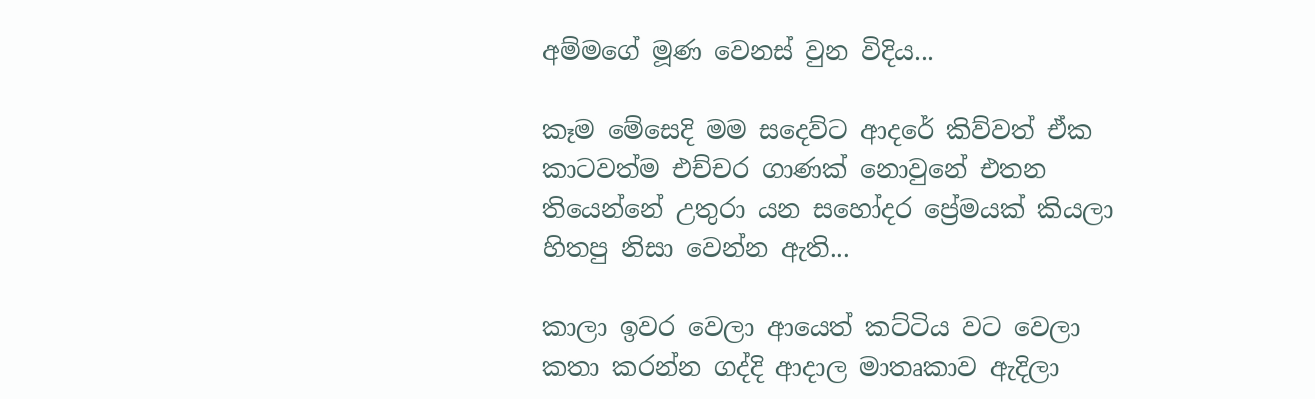අම්මගේ මූණ වෙනස් වුන විදිය...

කෑම මේසෙදි මම සදෙව්ට ආදරේ කිව්වත් ඒක කාටවත්ම එච්චර ගාණක් නොවුනේ එතන තියෙන්නේ උතුරා යන සහෝදර ප්‍රේමයක් කියලා හිතපු නිසා වෙන්න ඇති...

කාලා ඉවර වෙලා ආයෙත් කට්ටිය වට වෙලා කතා කරන්න ගද්දි ආදාල මාතෘකාව ඇදිලා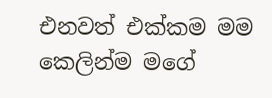එනවත් එක්කම මම කෙලින්ම මගේ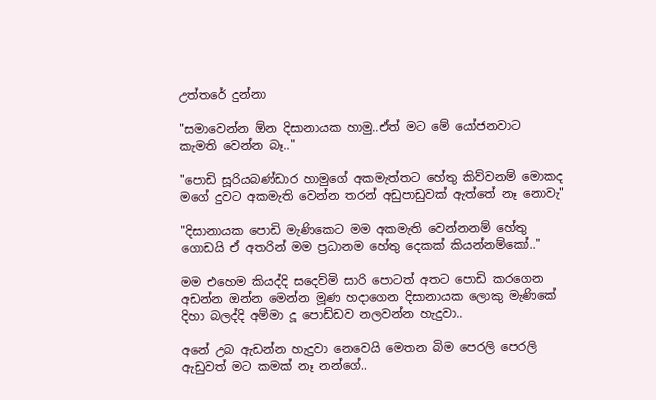උත්තරේ දුන්නා

"සමාවෙන්න ඕන දිසානායක හාමු..ඒත් මට මේ යෝජනවාට කැමති වෙන්න බෑ.."

"පොඩි සූරියබණ්ඩාර හාමුගේ අකමැත්තට හේතු කිව්වනම් මොකද මගේ දුවට අකමැති වෙන්න තරන් අඩුපාඩුවක් ඇත්තේ නෑ නොවැ"

"දිසානායක පොඩි මැණිකෙට මම අකමැති වෙන්නනම් හේතු ගොඩයි ඒ අතරින් මම ප්‍රධානම හේතු දෙකක් කියන්නම්කෝ.."

මම එහෙම කියද්දි සදෙව්මි සාරි පොටත් අතට පොඩි කරගෙන අඩන්න ඔන්න මෙන්න මූණ හදාගෙන දිසානායක ලොකු මැණිකේ දිහා බලද්දි අම්මා දූ පොඩ්ඩව නලවන්න හැදුවා..

අනේ උබ ඇඩන්න හැදුවා නෙවෙයි මෙතන බිම පෙරලි පෙරලි ඇඩුවත් මට කමක් නෑ නන්ගේ..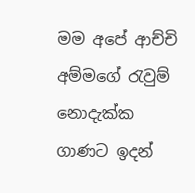මම අපේ ආච්චි අම්මගේ රැවුම් නොදැක්ක ගාණට ඉදන්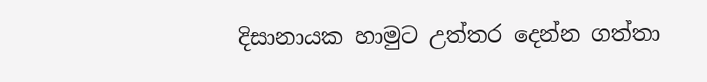දිසානායක හාමුට උත්තර දෙන්න ගත්තා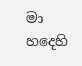මා හදෙහි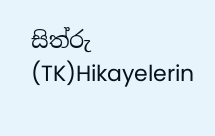සිත්රු (TK)Hikayelerin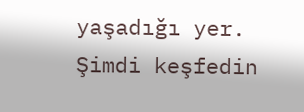yaşadığı yer. Şimdi keşfedin